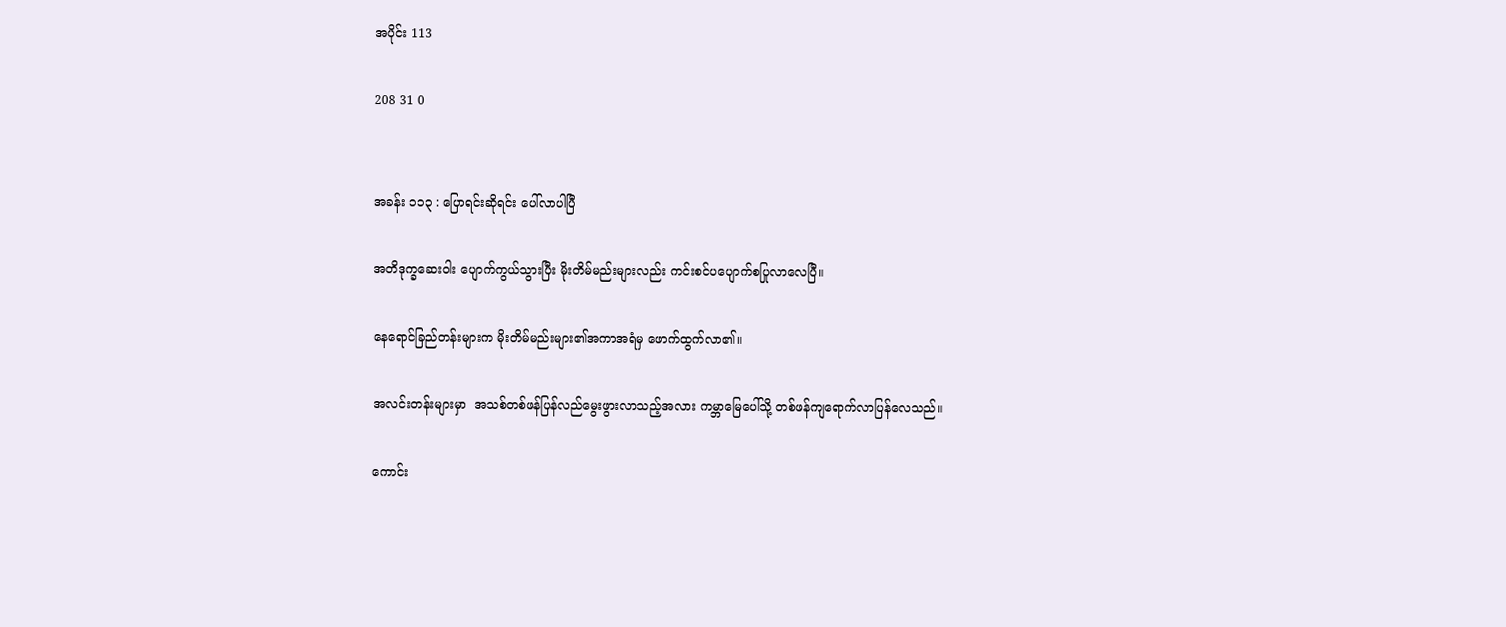အပိုင်း 113

208 31 0


အခန်း ၁၁၃ : ပြောရင်းဆိုရင်း ပေါ်လာပါပြီ

အတိဒုက္ခဆေးဝါး ပျောက်ကွယ်သွားပြီး မိုးတိမ်မည်းများလည်း ကင်းစင်ပပျောက်စပြုလာလေပြီ။

နေရောင်ခြည်တန်းများက မိုးတိမ်မည်းများ၏အကာအရံမှ ဖောက်ထွက်လာ၏။

အလင်းတန်းများမှာ  အသစ်တစ်ဖန်ပြန်လည်မွေးဖွားလာသည့်အလား ကမ္ဘာမြေပေါ်သို့ တစ်ဖန်ကျရောက်လာပြန်လေသည်။

ကောင်း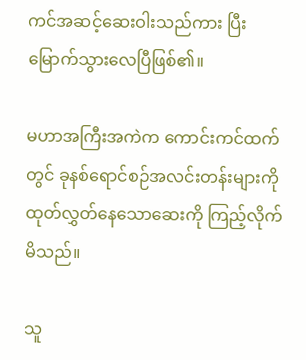ကင်အဆင့်ဆေးဝါးသည်ကား ပြီးမြောက်သွားလေပြီဖြစ်၏။

မဟာအကြီးအကဲက ကောင်းကင်ထက်တွင် ခုနစ်ရောင်စဉ်အလင်းတန်းများကိုထုတ်လွှတ်နေသောဆေးကို ကြည့်လိုက်မိသည်။

သူ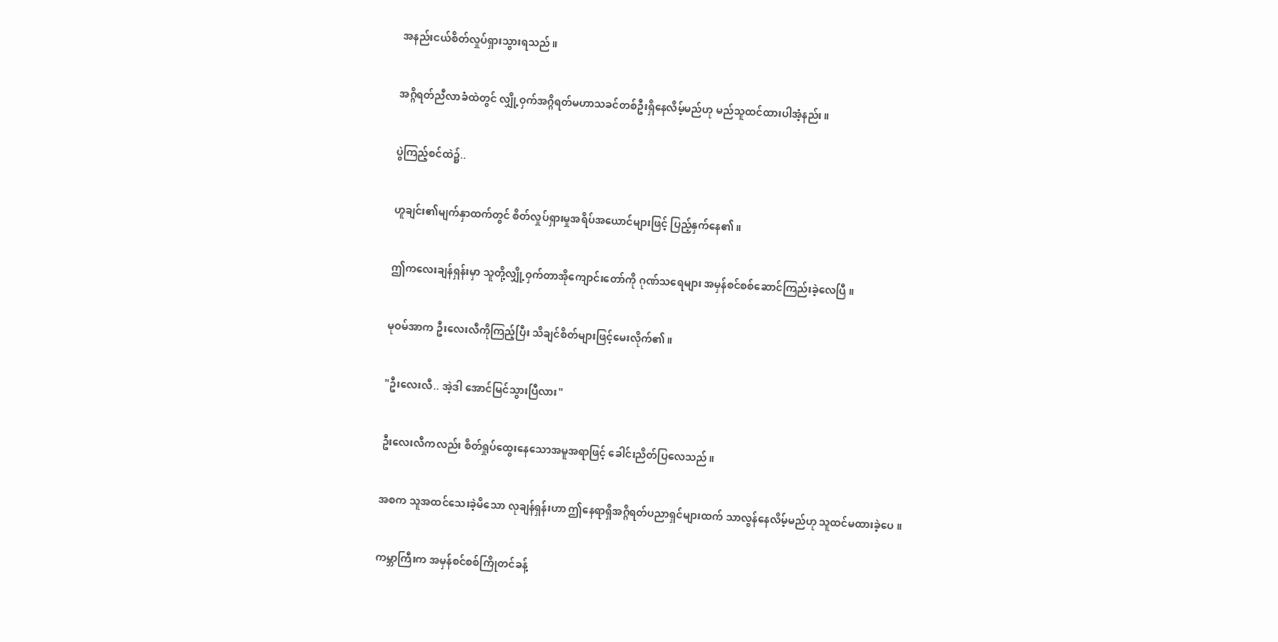အနည်းငယ်စိတ်လှုပ်ရှားသွားရသည်။

အဂ္ဂိရတ်ညီလာခံထဲတွင် လျှို့ဝှက်အဂ္ဂိရတ်မဟာသခင်တစ်ဦးရှိနေလိမ့်မည်ဟု မည်သူထင်ထားပါအံ့နည်း။

ပွဲကြည့်စင်ထဲ၌..

ဟူချင်း၏မျက်နှာထက်တွင် စိတ်လှုပ်ရှားမှုအရိပ်အယောင်များဖြင့် ပြည့်နှက်နေ၏။

ဤကလေးချန်ရှန်းမှာ သူတို့လျှို့ဝှက်တာအိုကျောင်းတော်ကို ဂုဏ်သရေများ အမှန်စင်စစ်ဆောင်ကြည်းခဲ့လေပြီ။

မုဝမ်အာက ဦးလေးလီကိုကြည့်ပြီး သိချင်စိတ်များဖြင့်မေးလိုက်၏။

"ဦးလေးလီ.. အဲ့ဒါ အောင်မြင်သွားပြီလား"

ဦးလေးလီကလည်း စိတ်ရှုပ်ထွေးနေသောအမူအရာဖြင့် ခေါင်းညိတ်ပြလေသည်။

အစက သူအထင်သေးခဲ့မိသော လုချန်ရှန်းဟာ ဤနေရာရှိအဂ္ဂိရတ်ပညာရှင်များထက် သာလွန်နေလိမ့်မည်ဟု သူထင်မထားခဲ့ပေ။

ကမ္ဘာကြီးက အမှန်စင်စစ်ကြိုတင်ခန့်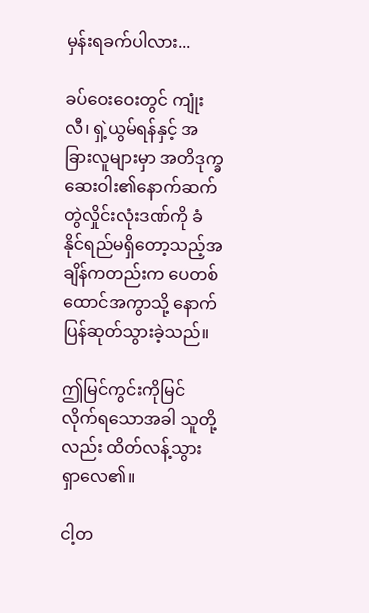မှန်းရခက်ပါလား...

ခပ်ဝေးဝေးတွင် ကျုံးလီ၊ ရှဲ့ယွမ်ရန်နှင့် အခြားလူများမှာ အတိဒုက္ခဆေးဝါး၏နောက်ဆက်တွဲလှိုင်းလုံးဒဏ်ကို ခံနိုင်ရည်မရှိတော့သည့်အချိန်ကတည်းက ပေတစ်ထောင်အကွာသို့ နောက်ပြန်ဆုတ်သွားခဲ့သည်။

ဤမြင်ကွင်းကိုမြင်လိုက်ရသောအခါ သူတို့လည်း ထိတ်လန့်သွားရှာလေ၏။

ငါ့တ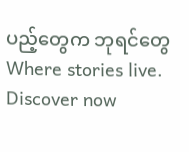ပည့်တွေက ဘုရင်တွေ Where stories live. Discover now